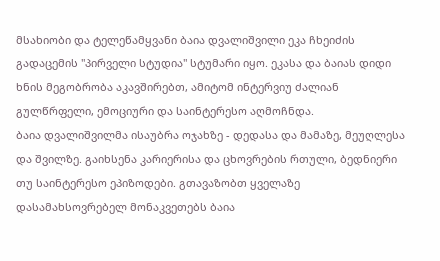მსახიობი და ტელეწამყვანი ბაია დვალიშვილი ეკა ჩხეიძის გადაცემის "პირველი სტუდია" სტუმარი იყო. ეკასა და ბაიას დიდი ხნის მეგობრობა აკავშირებთ, ამიტომ ინტერვიუ ძალიან გულწრფელი, ემოციური და საინტერესო აღმოჩნდა.
ბაია დვალიშვილმა ისაუბრა ოჯახზე - დედასა და მამაზე, მეუღლესა და შვილზე. გაიხსენა კარიერისა და ცხოვრების რთული, ბედნიერი თუ საინტერესო ეპიზოდები. გთავაზობთ ყველაზე დასამახსოვრებელ მონაკვეთებს ბაია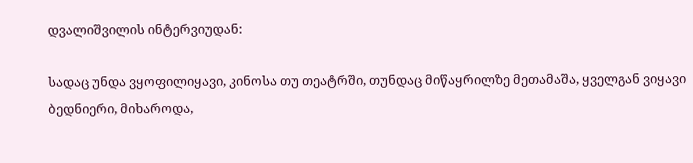დვალიშვილის ინტერვიუდან:

სადაც უნდა ვყოფილიყავი, კინოსა თუ თეატრში, თუნდაც მიწაყრილზე მეთამაშა, ყველგან ვიყავი ბედნიერი, მიხაროდა,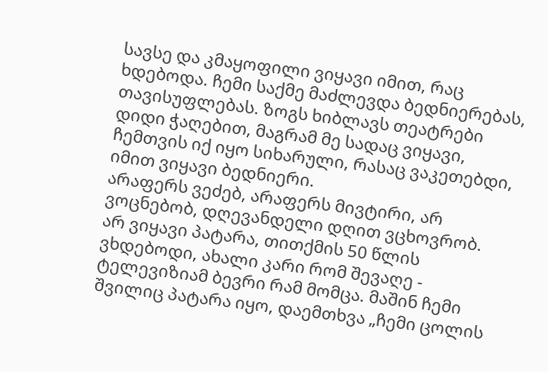სავსე და კმაყოფილი ვიყავი იმით, რაც ხდებოდა. ჩემი საქმე მაძლევდა ბედნიერებას, თავისუფლებას. ზოგს ხიბლავს თეატრები დიდი ჭაღებით, მაგრამ მე სადაც ვიყავი, ჩემთვის იქ იყო სიხარული, რასაც ვაკეთებდი, იმით ვიყავი ბედნიერი.
არაფერს ვეძებ, არაფერს მივტირი, არ ვოცნებობ, დღევანდელი დღით ვცხოვრობ.
არ ვიყავი პატარა, თითქმის 50 წლის ვხდებოდი, ახალი კარი რომ შევაღე - ტელევიზიამ ბევრი რამ მომცა. მაშინ ჩემი შვილიც პატარა იყო, დაემთხვა „ჩემი ცოლის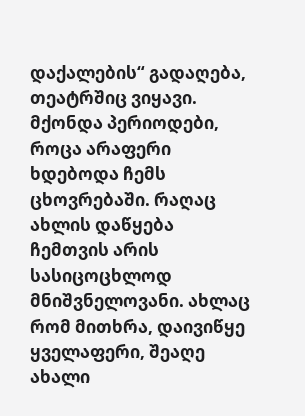დაქალების“ გადაღება, თეატრშიც ვიყავი. მქონდა პერიოდები, როცა არაფერი ხდებოდა ჩემს ცხოვრებაში. რაღაც ახლის დაწყება ჩემთვის არის სასიცოცხლოდ მნიშვნელოვანი. ახლაც რომ მითხრა, დაივიწყე ყველაფერი, შეაღე ახალი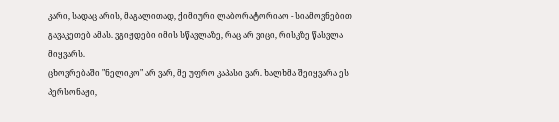კარი, სადაც არის, მაგალითად, ქიმიური ლაბორატორიაო - სიამოვნებით გავაკეთებ ამას. ვგიჟდები იმის სწავლაზე, რაც არ ვიცი, რისკზე წასვლა მიყვარს.
ცხოვრებაში "ნელიკო" არ ვარ, მე უფრო კაპასი ვარ. ხალხმა შეიყვარა ეს პერსონაჟი,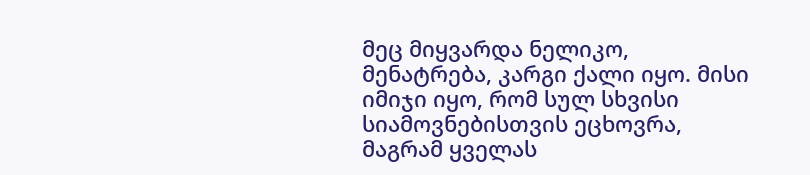მეც მიყვარდა ნელიკო, მენატრება, კარგი ქალი იყო. მისი იმიჯი იყო, რომ სულ სხვისი სიამოვნებისთვის ეცხოვრა, მაგრამ ყველას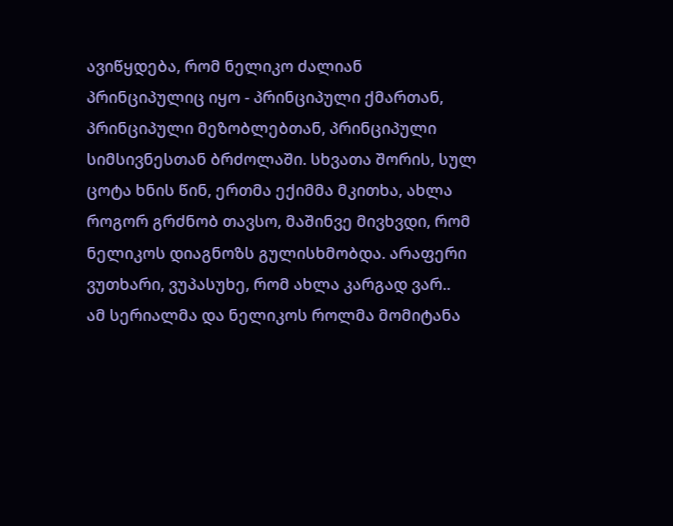ავიწყდება, რომ ნელიკო ძალიან პრინციპულიც იყო - პრინციპული ქმართან, პრინციპული მეზობლებთან, პრინციპული სიმსივნესთან ბრძოლაში. სხვათა შორის, სულ ცოტა ხნის წინ, ერთმა ექიმმა მკითხა, ახლა როგორ გრძნობ თავსო, მაშინვე მივხვდი, რომ ნელიკოს დიაგნოზს გულისხმობდა. არაფერი ვუთხარი, ვუპასუხე, რომ ახლა კარგად ვარ..
ამ სერიალმა და ნელიკოს როლმა მომიტანა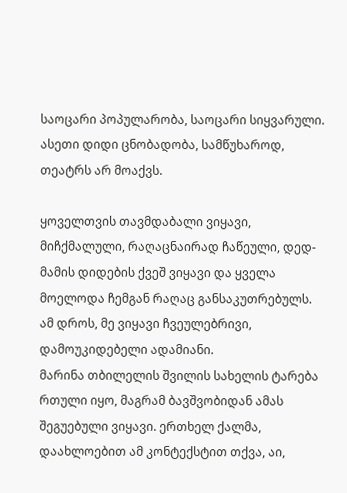საოცარი პოპულარობა, საოცარი სიყვარული. ასეთი დიდი ცნობადობა, სამწუხაროდ, თეატრს არ მოაქვს.

ყოველთვის თავმდაბალი ვიყავი, მიჩქმალული, რაღაცნაირად ჩაწეული, დედ-მამის დიდების ქვეშ ვიყავი და ყველა მოელოდა ჩემგან რაღაც განსაკუთრებულს. ამ დროს, მე ვიყავი ჩვეულებრივი, დამოუკიდებელი ადამიანი.
მარინა თბილელის შვილის სახელის ტარება რთული იყო, მაგრამ ბავშვობიდან ამას შეგუებული ვიყავი. ერთხელ ქალმა, დაახლოებით ამ კონტექსტით თქვა, აი,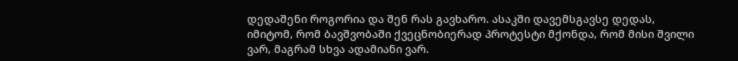დედაშენი როგორია და შენ რას გავხარო. ასაკში დავემსგავსე დედას, იმიტომ, რომ ბავშვობაში ქვეცნობიერად პროტესტი მქონდა, რომ მისი შვილი ვარ, მაგრამ სხვა ადამიანი ვარ.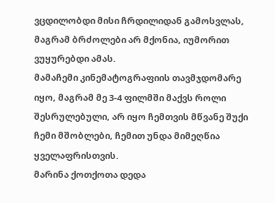ვცდილობდი მისი ჩრდილიდან გამოსვლას, მაგრამ ბრძოლები არ მქონია, იუმორით ვუყურებდი ამას.
მამაჩემი კინემატოგრაფიის თავმჯდომარე იყო, მაგრამ მე 3-4 ფილმში მაქვს როლი შესრულებული, არ იყო ჩემთვის მწვანე შუქი ჩემი მშობლები, ჩემით უნდა მიმეღწია ყველაფრისთვის.
მარინა ქოთქოთა დედა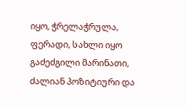იყო, ჭრელაჭრულა, ფერადი, სახლი იყო გაძეძგილი მარინათი, ძალიან პოზიტიური და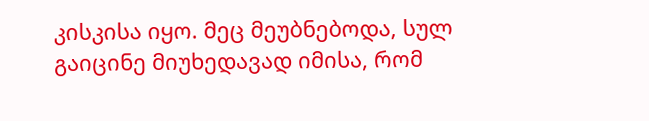კისკისა იყო. მეც მეუბნებოდა, სულ გაიცინე მიუხედავად იმისა, რომ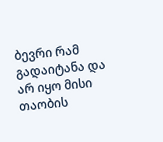ბევრი რამ გადაიტანა და არ იყო მისი თაობის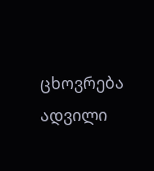ცხოვრება ადვილი